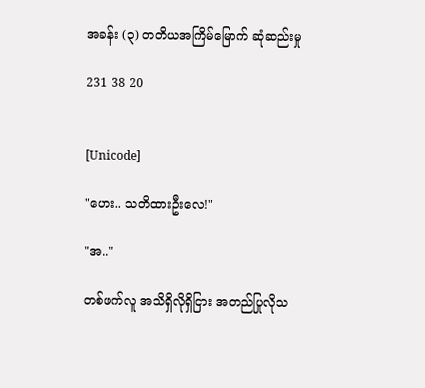အခန်း (၃) တတိယအကြိမ်မြောက် ဆုံဆည်းမှု

231 38 20


[Unicode]

"ဟေး.. သတိထားဦးလေ!"

"အ.."

တစ်ဖက်လူ အသိရှိလိုရှိငြား အတည်ပြုလိုသ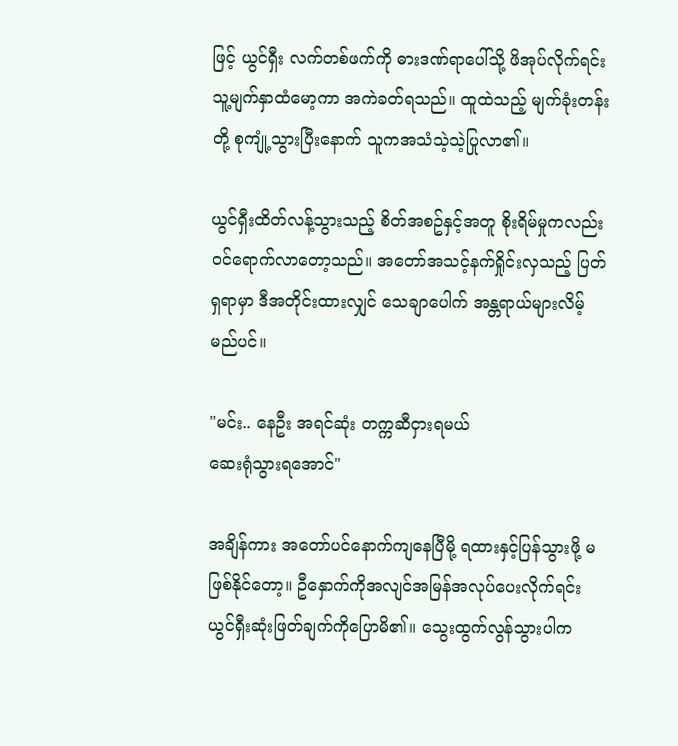ဖြင့် ယွင်ရှီး လက်တစ်ဖက်ကို ဓားဒဏ်ရာပေါ်သို့ ဖိအုပ်လိုက်ရင်း သူ့မျက်နှာထံမော့ကာ အကဲခတ်ရသည်။ ထူထဲသည့် မျက်ခုံးတန်းတို့ စုကျုံ့သွားပြီးနောက် သူကအသံသဲ့သဲ့ပြုလာ၏။

ယွင်ရှီးထိတ်လန့်သွားသည့် စိတ်အစဥ်နှင့်အတူ စိုးရိမ်မှုကလည်း ဝင်ရောက်လာတော့သည်။ အတော်အသင့်နက်ရှိုင်းလှသည့် ပြတ်ရှရာမှာ ဒီအတိုင်းထားလျှင် သေချာပေါက် အန္တရာယ်များလိမ့်မည်ပင်။

"မင်း.. နေဦး အရင်ဆုံး တက္ကဆီငှားရမယ်
ဆေးရုံသွားရအောင်"

အချိန်ကား အတော်ပင်နောက်ကျနေပြီမို့ ရထားနှင့်ပြန်သွားဖို့ မဖြစ်နိုင်တော့။ ဦနှောက်ကိုအလျင်အမြန်အလုပ်ပေးလိုက်ရင်း ယွင်ရှီးဆုံးဖြတ်ချက်ကိုပြောမိ၏။ သွေးထွက်လွန်သွားပါက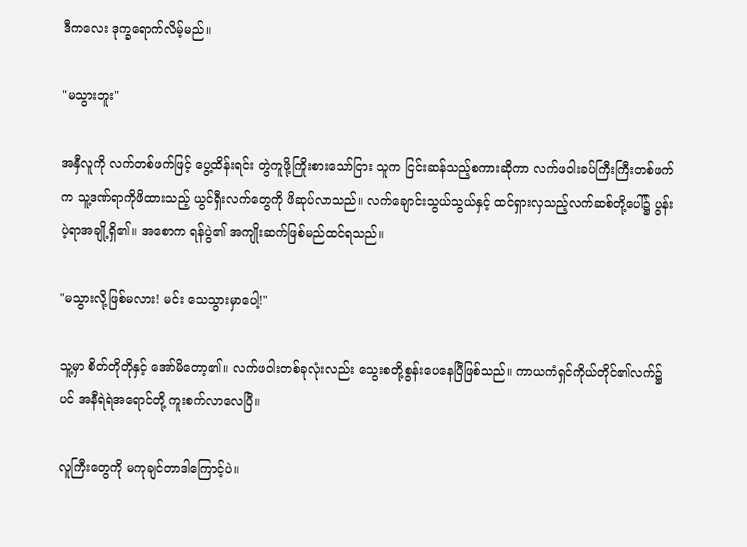ဒီကလေး ဒုက္ခရောက်လိမ့်မည်။

"မသွားဘူး"

အနှီလူကို လက်တစ်ဖက်ဖြင့် ပွေ့ထိန်းရင်း တွဲကူဖို့ကြိုးစားသော်ငြား သူက ငြင်းဆန်သည့်စကားဆိုကာ လက်ဖဝါးခပ်ကြီးကြီးတစ်ဖက်က သူ့ဒဏ်ရာကိုဖိထားသည့် ယွင်ရှီးလက်တွေကို ဖိဆုပ်လာသည်။ လက်ချောင်းသွယ်သွယ်နှင့် ထင်ရှားလှသည့်လက်ဆစ်တို့ပေါ်၌ ပွန်းပဲ့ရာအချို့ရှိ၏။ အစောက ရန်ပွဲ၏ အကျိုးဆက်ဖြစ်မည်ထင်ရသည်။

"မသွားလို့ဖြစ်မလား! မင်း သေသွားမှာပေါ့!"

သူ့မှာ စိတ်တိုတိုနှင့် အော်မိတော့၏။ လက်ဖဝါးတစ်ခုလုံးလည်း သွေးစတို့စွန်းပေနေပြီဖြစ်သည်။ ကာယကံရှင်ကိုယ်တိုင်၏လက်၌ပင် အနီရဲရဲအရောင်တို့ ကူးစက်လာလေပြီ။

လူကြီးတွေကို မကုချင်တာဒါကြောင့်ပဲ။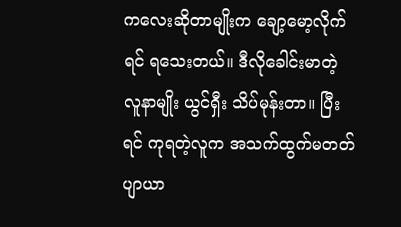ကလေးဆိုတာမျိုးက ချော့မော့လိုက်ရင် ရသေးတယ်။ ဒီလိုခေါင်းမာတဲ့ လူနာမျိုး ယွင်ရှီး သိပ်မုန်းတာ။ ပြီးရင် ကုရတဲ့လူက အသက်ထွက်မတတ်ပျာယာ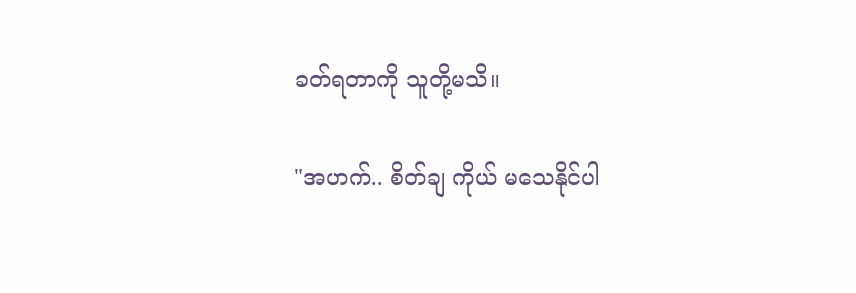ခတ်ရတာကို သူတို့မသိ။

"အဟက်.. စိတ်ချ ကိုယ် မသေနိုင်ပါ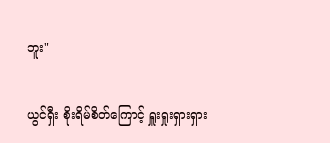ဘူး"

ယွင်ရှီး စိုးရိမ်စိတ်ကြောင့် ရှူးရှုးရှားရှား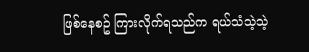ဖြစ်နေစဥ် ကြားလိုက်ရသည်က ရယ်သံသဲ့သဲ့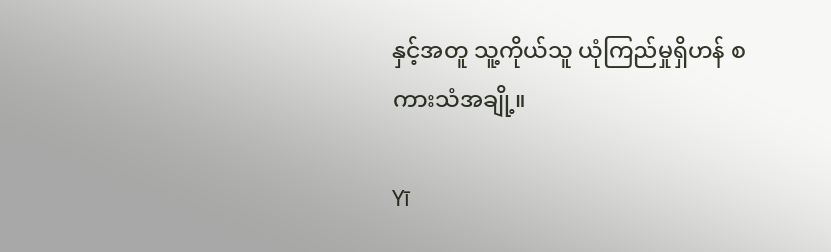နှင့်အတူ သူ့ကိုယ်သူ ယုံကြည်မှုရှိဟန် စကားသံအချို့။

Yī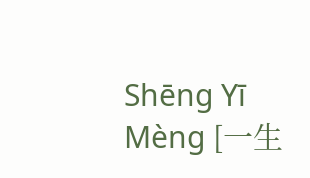Shēng Yī Mèng [一生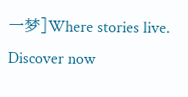一梦]Where stories live. Discover now